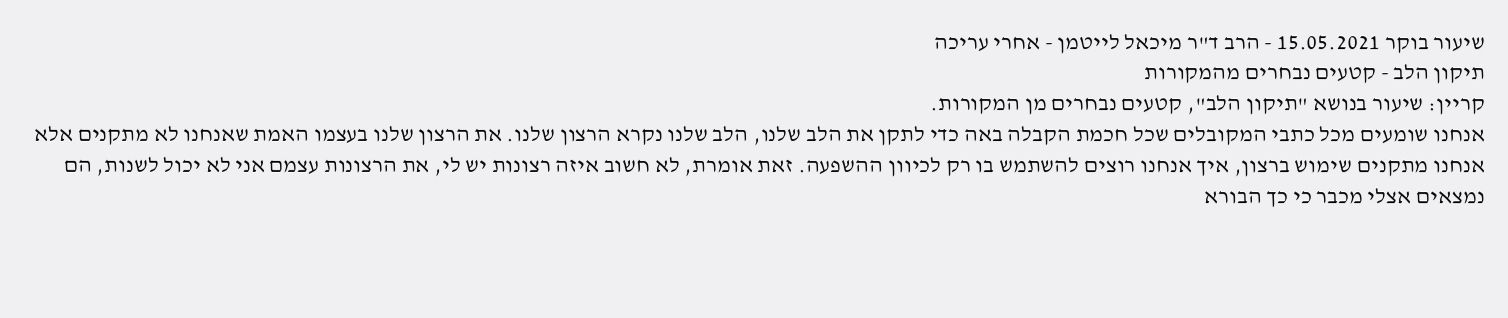שיעור בוקר 15.05.2021 - הרב ד"ר מיכאל לייטמן - אחרי עריכה
תיקון הלב - קטעים נבחרים מהמקורות
קריין: שיעור בנושא "תיקון הלב", קטעים נבחרים מן המקורות.
אנחנו שומעים מכל כתבי המקובלים שכל חכמת הקבלה באה כדי לתקן את הלב שלנו, הלב שלנו נקרא הרצון שלנו. את הרצון שלנו בעצמו האמת שאנחנו לא מתקנים אלא אנחנו מתקנים שימוש ברצון, איך אנחנו רוצים להשתמש בו רק לכיוון ההשפעה. זאת אומרת, לא חשוב איזה רצונות יש לי, את הרצונות עצמם אני לא יכול לשנות, הם נמצאים אצלי מכבר כי כך הבורא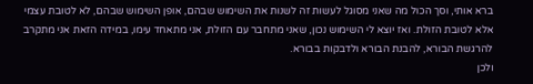ברא אותי, וסך הכול מה שאני מסוגל לעשות זה לשנות את השימוש שבהם, אופן השימוש שבהם, לא לטובת עצמי אלא לטובת הזולת. ואז יוצא לי השימוש נכון, שאני מתחבר עם הזולת, אני מתאחד עימו, במידה הזאת אני מתקרב להרגשת הבורא, להבנת הבורא ולדבקות בבורא.
ולכן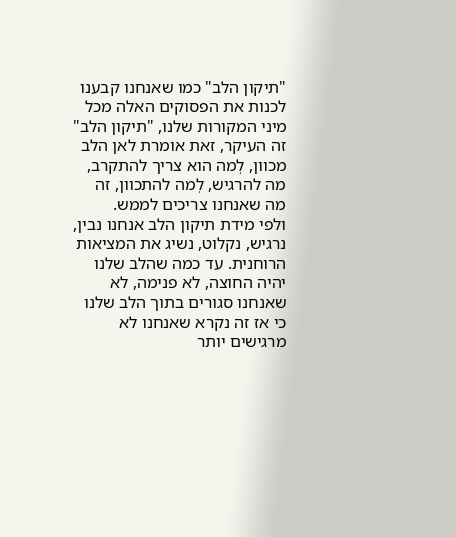"תיקון הלב" כמו שאנחנו קבענו לכנות את הפסוקים האלה מכל מיני המקורות שלנו, "תיקון הלב" זה העיקר, זאת אומרת לאן הלב מכוון, לְמה הוא צריך להתקרב, מה להרגיש, לְמה להתכוון, זה מה שאנחנו צריכים לממש.
ולפי מידת תיקון הלב אנחנו נבין, נרגיש, נקלוט, נשיג את המציאות הרוחנית. עד כמה שהלב שלנו יהיה החוצה, לא פנימה, לא שאנחנו סגורים בתוך הלב שלנו כי אז זה נקרא שאנחנו לא מרגישים יותר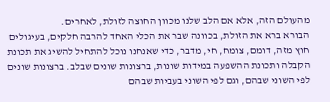מהעולם הזה, אלא אם הלב שלנו מכוון החוצה לזולת, לאחרים.
הבורא ברא את הזולת, בכוונה שבר את הכלי האחד להרבה חלקים, בעיגולים חוץ מזה, דומם, צומח, חי, מדבר, כדי שאנחנו נוכל להתחיל להשיג את תכונת הקבלה ותכונת ההשפעה במידות שונות, ברצונות שונים שבלב. ברצונות שונים לפי השוני שבהם, וגם לפי השוני בעביות שבהם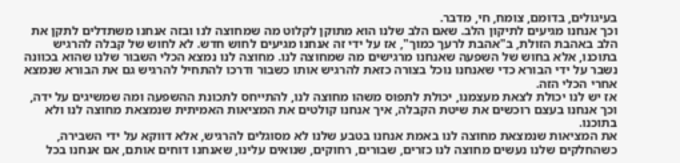בעיגולים, בדומם, צומח, חי, מדבר.
וכך אנחנו מגיעים לתיקון הלב. שאם הלב שלנו הוא מתוקן לקלוט מה שמחוצה לנו ובזה אנחנו משתדלים לתקן את הלב באהבת הזולת, ב"אהבת לרעך כמוך", אז על ידי זה אנחנו מגיעים לחוש חדש. לא לחוש של קבלה להרגיש בתוכנו, אלא בחוש של השפעה שאנחנו מרגישים מה שמחוצה לנו. מחוצה לנו נמצא הכלי השבור שלנו שהוא בכוונה נשבר על ידי הבורא כדי שאנחנו נוכל בצורה כזאת להרגיש אותו כשבור ודרכו להתחיל להרגיש גם את הבורא שנמצא אחרי הכלי הזה.
אז יש לנו יכולת לצאת מעצמנו, יכולת לתפוס משהו מחוצה לנו, להתייחס לתכונת ההשפעה ומה שמשיגים על ידה, וכך אנחנו בעצם רוכשים את שיטת הקבלה, איך אנחנו קולטים את המציאות האמיתית שנמצאת מחוצה לנו ולא בתוכנו.
את המציאות שנמצאת מחוצה לנו באמת אנחנו בטבע שלנו לא מסוגלים להרגיש, אלא דווקא על ידי השבירה, כשהחלקים שלנו נעשים מחוצה לנו כזרים, שבורים, רחוקים, שנואים עלינו, שאנחנו דוחים אותם, אם אנחנו בכל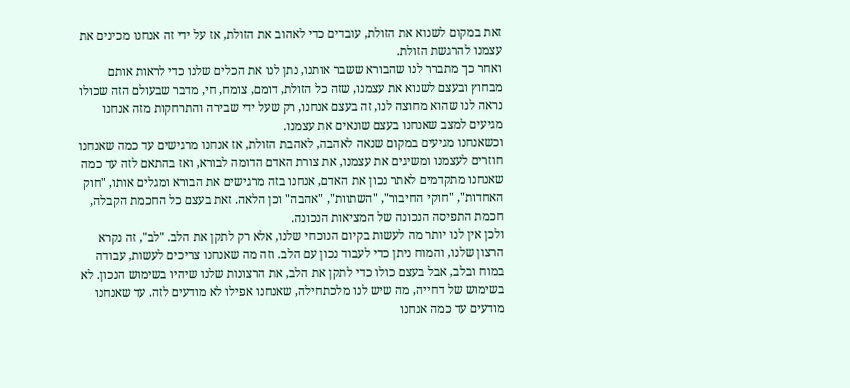זאת במקום לשנוא את הזולת, עובדים כדי לאהוב את הזולת, אז על ידי זה אנחנו מכינים את עצמנו להרגשת הזולת.
ואחר כך מתברר לנו שהבורא ששבר אותנו, נתן לנו את הכלים שלנו כדי לראות אותם מבחוץ ובעצם לשנוא את עצמנו, שזה כל הזולת, דומם, צומח, חי, מדבר שבעולם הזה שכולו נראה לנו שהוא מחוצה לנו, זה בעצם אנחנו, רק שעל ידי שבירה והתרחקות מזה אנחנו מגיעים למצב שאנחנו בעצם שונאים את עצמנו.
וכשאנחנו מגיעים במקום שנאה לאהבה, לאהבת הזולת, אז אנחנו מרגישים עד כמה שאנחנו חוזרים לעצמנו ומשיגים את עצמנו, את צורת האדם הדומה לבורא, ואז בהתאם לזה עד כמה שאנחנו מתקדמים לאתר נכון את האדם, אנחנו בזה מרגישים את הבורא ומגלים אותו, "חוק האחדות", "חוקי החיבור", "השתוות", "אהבה" וכן הלאה. זאת בעצם כל החכמת הקבלה, חכמת התפיסה הנכונה של המציאות הנכונה.
ולכן אין לנו יותר מה לעשות בקיום הנוכחי שלנו, אלא רק לתקן את הלב. "לב", זה נקרא הרצון שלנו, והמוח ניתן כדי לעבוד נכון עם הלב. וזה מה שאנחנו צריכים לעשות, עבודה במוח ובלב, אבל בעצם כולו כדי לתקן את הלב, את הרצונות שלנו שיהיו בשימוש הנכון. לא בשימוש של דחייה, מה שיש לנו מלכתחילה, שאנחנו אפילו לא מודעים לזה. עד שאנחנו מודעים עד כמה אנחנו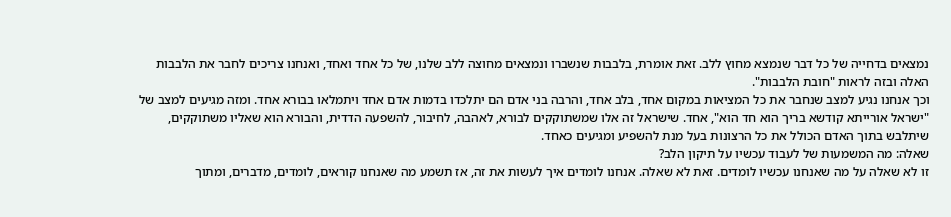נמצאים בדחייה של כל דבר שנמצא מחוץ ללב. זאת אומרת, בלבבות שנשברו ונמצאים מחוצה ללב שלנו, של כל אחד ואחד, ואנחנו צריכים לחבר את הלבבות האלה ובזה לראות "חובת הלבבות".
וכך אנחנו נגיע למצב שנחבר את כל המציאות במקום אחד, בלב אחד, והרבה בני אדם הם יתלכדו בדמות אדם אחד ויתמלאו בבורא אחד. ומזה מגיעים למצב של "ישראל אורייתא קודשא בריך הוא חד הוא", אחד. שישראל זה אלו שמשתוקקים לבורא, לאהבה, לחיבור, להשפעה הדדית, והבורא הוא שאליו משתוקקים, שיתלבש בתוך האדם הכולל את כל הרצונות בעל מנת להשפיע ומגיעים כאחד.
שאלה: מה המשמעות של לעבוד עכשיו על תיקון הלב?
זו לא שאלה על מה שאנחנו עכשיו לומדים. זאת לא שאלה. אנחנו לומדים איך לעשות את זה, אז תשמע מה שאנחנו קוראים, לומדים, מדברים, ומתוך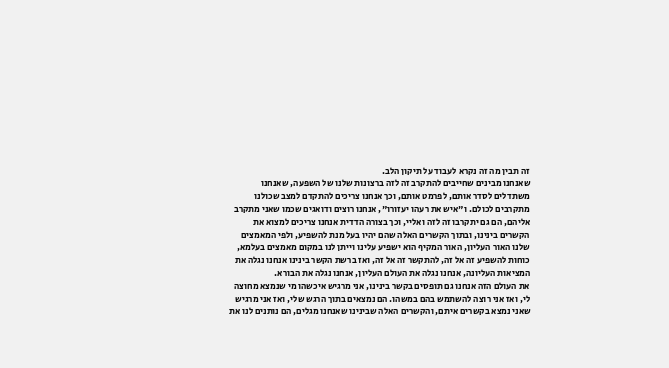זה תבין מה זה נקרא לעבוד על תיקון הלב.
שאנחנו מבינים שחייבים להתקרב זה לזה ברצונות שלנו של השפעה, שאנחנו משתדלים לסדר אותם, לפרמט אותם, וכך אנחנו צריכים להתקדם למצב שכולנו מתקרבים לכולם. ו"איש את רעהו יעזורו", אנחנו רוצים ודואגים שכמו שאני מתקרב אליהם, הם גם יתקרבו זה לזה ואליי, וכך בצורה הדדית אנחנו צריכים למצוא את הקשרים בינינו, ובתוך הקשרים האלה שהם יהיו בעל מנת להשפיע, ולפי המאמצים שלנו האור העליון, האור המקיף הוא ישפיע עלינו וייתן לנו במקום מאמצים בעלמא, כוחות להשפיע זה אל זה, להתקשר זה אל זה, ואז ברשת הקשר בינינו אנחנו נגלה את המציאות העליונה, אנחנו נגלה את העולם העליון, אנחנו נגלה את הבורא.
את העולם הזה אנחנו גם תופסים בקשר בינינו, אני מרגיש איכשהו מי שנמצא מחוצה לי, ואז אני רוצה להשתמש בהם במשהו. הם נמצאים בתוך הרגש שלי, ואז אני מרגיש שאני נמצא בקשרים איתם, והקשרים האלה שבינינו שאנחנו מגלים, הם נותנים לנו את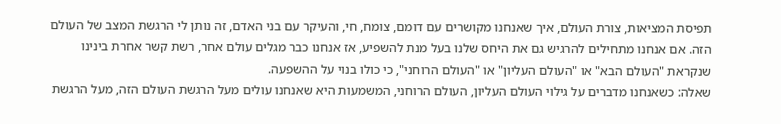תפיסת המציאות, צורת העולם, איך שאנחנו מקושרים עם דומם, צומח, חי, והעיקר עם בני האדם, זה נותן לי הרגשת המצב של העולם הזה. אם אנחנו מתחילים להרגיש גם את היחס שלנו בעל מנת להשפיע, אז אנחנו כבר מגלים עולם אחר, רשת קשר אחרת בינינו שנקראת "העולם הבא" או "העולם העליון" או "העולם הרוחני", כי כולו בנוי על ההשפעה.
שאלה: כשאנחנו מדברים על גילוי העולם העליון, העולם הרוחני, המשמעות היא שאנחנו עולים מעל הרגשת העולם הזה, מעל הרגשת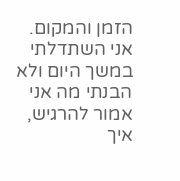הזמן והמקום. אני השתדלתי במשך היום ולא הבנתי מה אני אמור להרגיש, איך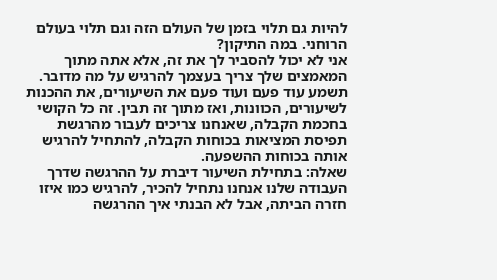להיות גם תלוי בזמן של העולם הזה וגם תלוי בעולם הרוחני. במה התיקון?
אני לא יכול להסביר לך את זה, אלא אתה מתוך המאמצים שלך צריך בעצמך להרגיש על מה מדובר. תשמע עוד פעם ועוד פעם את השיעורים, את ההכנות לשיעורים, הכוונות, ואז מתוך זה תבין. זה כל הקושי בחכמת הקבלה, שאנחנו צריכים לעבור מהרגשת תפיסת המציאות בכוחות הקבלה, להתחיל להרגיש אותה בכוחות ההשפעה.
שאלה: בתחילת השיעור דיברת על ההרגשה שדרך העבודה שלנו אנחנו נתחיל להכיר, להרגיש כמו איזו חזרה הביתה, אבל לא הבנתי איך ההרגשה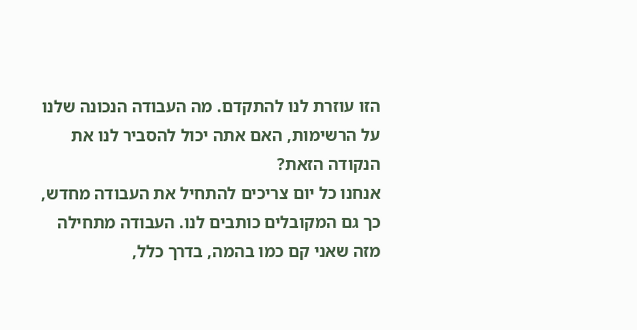הזו עוזרת לנו להתקדם. מה העבודה הנכונה שלנו על הרשימות, האם אתה יכול להסביר לנו את הנקודה הזאת?
אנחנו כל יום צריכים להתחיל את העבודה מחדש, כך גם המקובלים כותבים לנו. העבודה מתחילה מזה שאני קם כמו בהמה, בדרך כלל,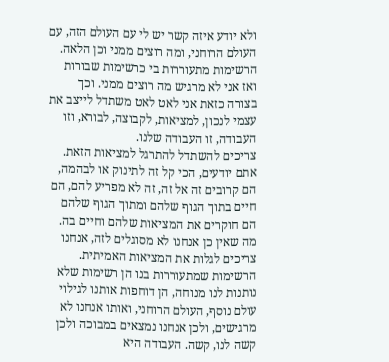ולא יודע איזה קשר יש לי עם העולם הזה, עם העולם הרוחני, ומה רוצים ממני וכן הלאה. הרשימות מתעוררות בי כרשימות שבורות ואז אני לא מרגיש מה רוצים ממני. וכך בצורה כזאת אני לאט לאט משתדל לייצב את עצמי לנכון, למציאות, לקבוצה, לבורא, וזו העבודה, זו העבודה שלנו.
צריכים להשתדל להתרגל למציאות הזאת. אתם יודעים, הכי קל זה לתינוק או לבהמה, הם קרובים זה אל זה, זה לא מפריע להם, הם חיים בתוך הגוף שלהם ומתוך הגוף שלהם הם חוקרים את המציאות שלהם וחיים בה. מה שאין כן אנחנו לא מסוגלים לזה, אנחנו צריכים לגלות את המציאות האמיתית. הרשימות שמתעוררות בנו הן רשימות שלא נותנות לנו מנוחה, הן דוחפות אותנו לגילוי עולם נוסף, העולם הרוחני, ואותו אנחנו לא מרגישים, ולכן אנחנו נמצאים במבוכה ולכן קשה לנו, קשה. העבודה היא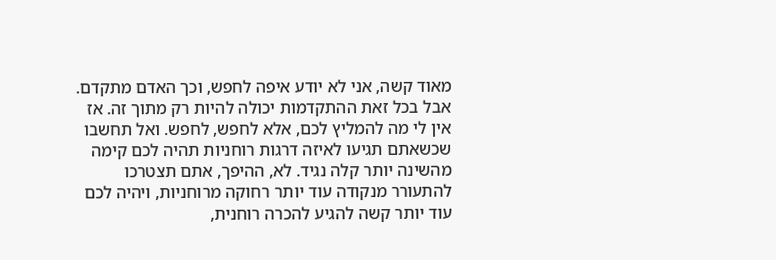מאוד קשה, אני לא יודע איפה לחפש, וכך האדם מתקדם.
אבל בכל זאת ההתקדמות יכולה להיות רק מתוך זה. אז אין לי מה להמליץ לכם, אלא לחפש, לחפש. ואל תחשבו שכשאתם תגיעו לאיזה דרגות רוחניות תהיה לכם קימה מהשינה יותר קלה נגיד. לא, ההיפך, אתם תצטרכו להתעורר מנקודה עוד יותר רחוקה מרוחניות, ויהיה לכם עוד יותר קשה להגיע להכרה רוחנית,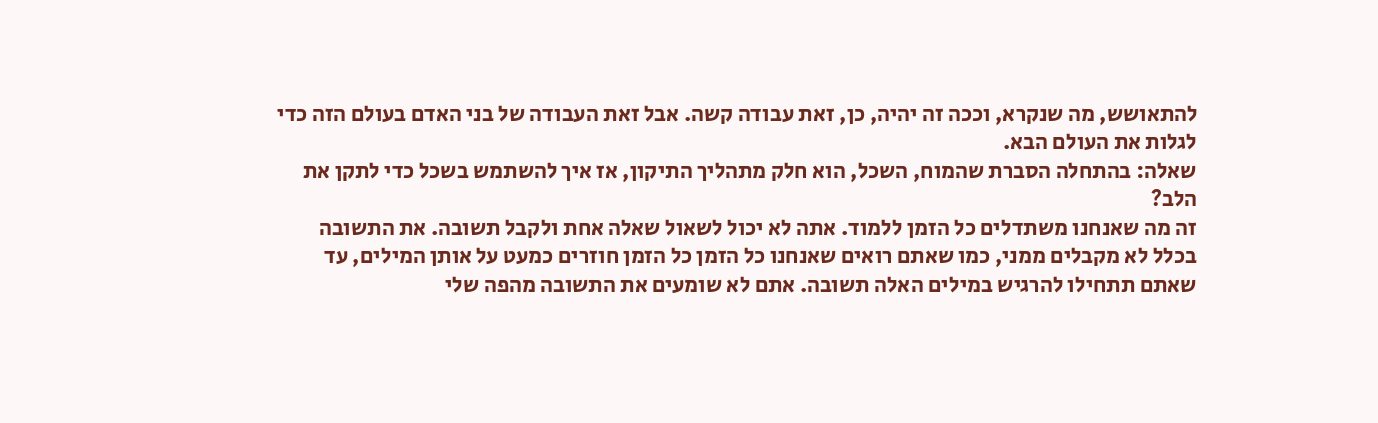להתאושש, מה שנקרא, וככה זה יהיה, כן, זאת עבודה קשה. אבל זאת העבודה של בני האדם בעולם הזה כדי לגלות את העולם הבא.
שאלה: בהתחלה הסברת שהמוח, השכל, הוא חלק מתהליך התיקון, אז איך להשתמש בשכל כדי לתקן את הלב?
זה מה שאנחנו משתדלים כל הזמן ללמוד. אתה לא יכול לשאול שאלה אחת ולקבל תשובה. את התשובה בכלל לא מקבלים ממני, כמו שאתם רואים שאנחנו כל הזמן כל הזמן חוזרים כמעט על אותן המילים, עד שאתם תתחילו להרגיש במילים האלה תשובה. אתם לא שומעים את התשובה מהפה שלי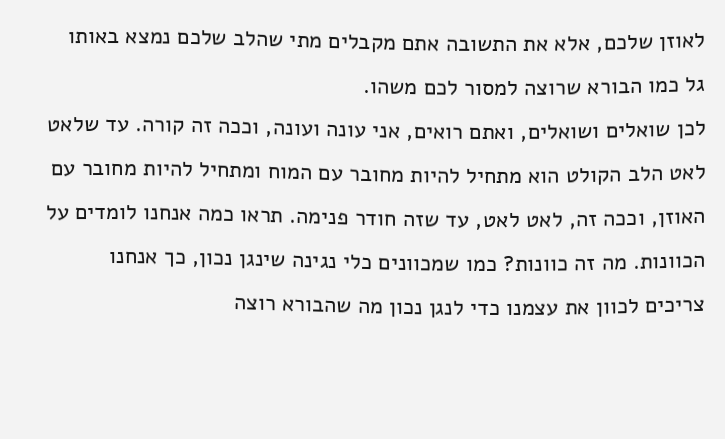לאוזן שלכם, אלא את התשובה אתם מקבלים מתי שהלב שלכם נמצא באותו גל כמו הבורא שרוצה למסור לכם משהו.
לכן שואלים ושואלים, ואתם רואים, אני עונה ועונה, וככה זה קורה. עד שלאט לאט הלב הקולט הוא מתחיל להיות מחובר עם המוח ומתחיל להיות מחובר עם האוזן, וככה זה, לאט לאט, עד שזה חודר פנימה. תראו כמה אנחנו לומדים על הכוונות. מה זה כוונות? כמו שמכוונים כלי נגינה שינגן נכון, כך אנחנו צריכים לכוון את עצמנו כדי לנגן נכון מה שהבורא רוצה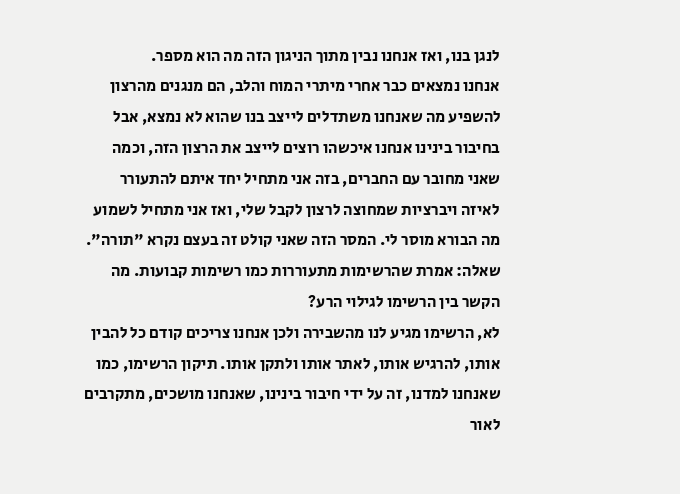לנגן בנו, ואז אנחנו נבין מתוך הניגון הזה מה הוא מספר.
אנחנו נמצאים כבר אחרי מיתרי המוח והלב, הם מנגנים מהרצון להשפיע מה שאנחנו משתדלים לייצב בנו שהוא לא נמצא, אבל בחיבור בינינו אנחנו איכשהו רוצים לייצב את הרצון הזה, וכמה שאני מחובר עם החברים, בזה אני מתחיל יחד איתם להתעורר לאיזה ויברציות שמחוצה לרצון לקבל שלי, ואז אני מתחיל לשמוע מה הבורא מוסר לי. המסר הזה שאני קולט זה בעצם נקרא "תורה".
שאלה: אמרת שהרשימות מתעוררות כמו רשימות קבועות. מה הקשר בין הרשימו לגילוי הרע?
לא, הרשימו מגיע לנו מהשבירה ולכן אנחנו צריכים קודם כל להבין אותו, להרגיש אותו, לאתר אותו ולתקן אותו. תיקון הרשימו, כמו שאנחנו למדנו, זה על ידי חיבור בינינו, שאנחנו מושכים, מתקרבים לאור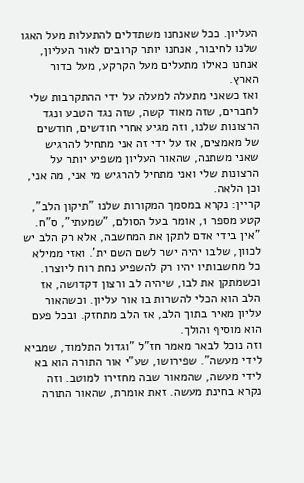העליון. ככל שאנחנו משתדלים להתעלות מעל האגו שלנו לחיבור, אנחנו יותר קרובים לאור העליון, אנחנו כאילו מתעלים מעל הקרקע, מעל כדור הארץ.
ואז כשאני מתעלה למעלה על ידי ההתקרבות שלי לחברים, שזה מאוד קשה, שזה נגד הטבע ונגד הרצונות שלנו, וזה מגיע אחרי חודשים, חודשים של מאמצים, אז על ידי זה אני מתחיל להרגיש שאני משתנה, שהאור העליון משפיע יותר על הרצונות שלי ואני מתחיל להרגיש מי אני, מה אני, וכן הלאה.
קריין: נקרא במסמך המקורות שלנו "תיקון הלב", קטע מספר 1, אומר בעל הסולם, "שמעתי", ס"ח.
"אין בידי אדם לתקן את המחשבה, אלא רק הלב יש לכוון, שלבו יהיה ישר לשם השם ית'. ואזי ממילא כל מחשבותיו יהיו רק להשפיע נחת רוח ליוצרו. וכשמתקן את לבו, שיהיה לב ורצון דקדושה, אז הלב הוא הכלי להשרות בו אור עליון. וכשהאור עליון מאיר בתוך הלב, אז הלב מתחזק. ובכל פעם הוא מוסיף והולך.
וזה נוכל לבאר מאמר חז"ל "וגדול התלמוד, שמביא לידי מעשה". שפירושו, שע"י אור התורה הוא בא לידי מעשה, שהמאור שבה מחזירו למוטב. וזה נקרא בחינת מעשה. זאת אומרת, שהאור התורה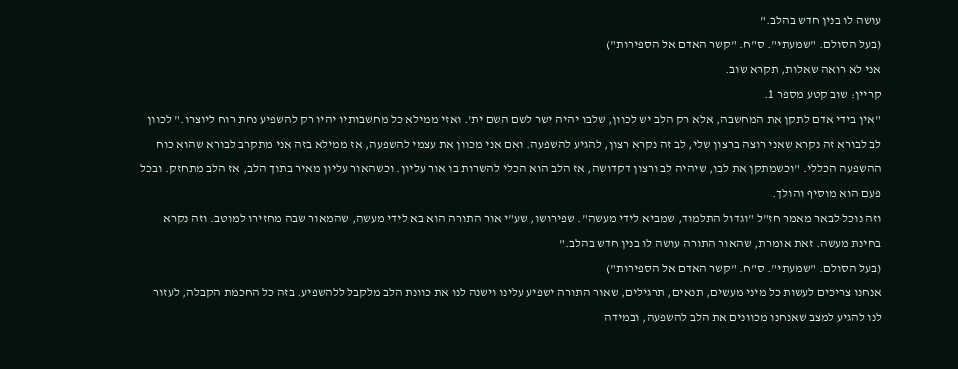עושה לו בנין חדש בהלב."
(בעל הסולם. "שמעתי". ס"ח. "קשר האדם אל הספירות")
אני לא רואה שאלות, תקרא שוב.
קריין: שוב קטע מספר 1.
"אין בידי אדם לתקן את המחשבה, אלא רק הלב יש לכוון, שלבו יהיה ישר לשם השם ית'. ואזי ממילא כל מחשבותיו יהיו רק להשפיע נחת רוח ליוצרו." לכוון לב לבורא זה נקרא שאני רוצה ברצון שלי, לב זה נקרא רצון, להגיע להשפעה. ואם אני מכוון את עצמי להשפעה, אז ממילא בזה אני מתקרב לבורא שהוא כוח ההשפעה הכללי. "וכשמתקן את לבו, שיהיה לב ורצון דקדושה, אז הלב הוא הכלי להשרות בו אור עליון. וכשהאור עליון מאיר בתוך הלב, אז הלב מתחזק. ובכל פעם הוא מוסיף והולך.
וזה נוכל לבאר מאמר חז"ל "וגדול התלמוד, שמביא לידי מעשה". שפירושו, שע"י אור התורה הוא בא לידי מעשה, שהמאור שבה מחזירו למוטב. וזה נקרא בחינת מעשה. זאת אומרת, שהאור התורה עושה לו בנין חדש בהלב."
(בעל הסולם. "שמעתי". ס"ח. "קשר האדם אל הספירות")
אנחנו צריכים לעשות כל מיני מעשים, תנאים, תרגילים, שאור התורה ישפיע עלינו וישנה לנו את כוונת הלב מלקבל ללהשפיע. בזה כל החכמת הקבלה, לעזור לנו להגיע למצב שאנחנו מכוונים את הלב להשפעה, ובמידה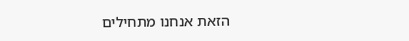הזאת אנחנו מתחילים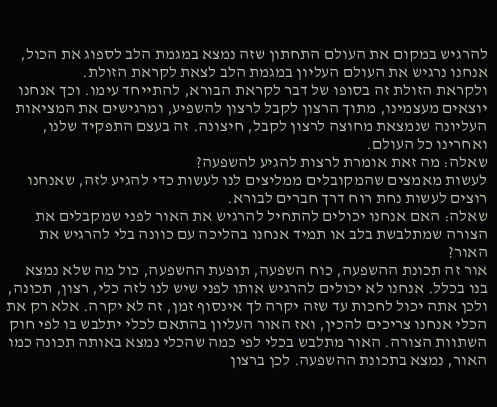להרגיש במקום את העולם התחתון שזה נמצא במגמת הלב לספוג את הכול, אנחנו נרגיש את העולם העליון במגמת הלב לצאת לקראת הזולת.
ולקראת הזולת זה בסופו של דבר לקראת הבורא, להתייחד עימו. וכך אנחנו יוצאים מעצמינו, מתוך הרצון לקבל לרצון להשפיע, ומרגישים את המציאות העליונה שנמצאת מחוצה לרצון לקבל, חיצונה. זה בעצם התפקיד שלנו, ואחרינו כל העולם.
שאלה: מה זאת אומרת לרצות להגיע להשפעה?
לעשות מאמצים שהמקובלים ממליצים לנו לעשות כדי להגיע לזה, שאנחנו רוצים לעשות נחת רוח דרך חברים לבורא.
שאלה: האם אנחנו יכולים להתחיל להרגיש את האור לפני שמקבלים את הצורה שמתלבשת בלב או תמיד אנחנו בהליכה עם כוונה בלי להרגיש את האור?
אור זה תכונת ההשפעה, כוח השפעה, תופעת ההשפעה, כול מה שלא נמצא בנו בכלל. אנחנו לא יכולים להרגיש אותו לפני שיש לנו לזה כלי, רצון, תכונה, ולכן אתה יכול לחכות עד שזה יקרה לך אינסוף זמן, זה לא יקרה. אלא רק את הכלי אנחנו צריכים להכין, ואז האור העליון בהתאם לכלי יתלבש בו לפי חוק השתוות הצורה. האור מתלבש בכלי לפי כמה שהכלי נמצא באותה תכונה כמו האור, נמצא בתכונת ההשפעה. לכן ברצון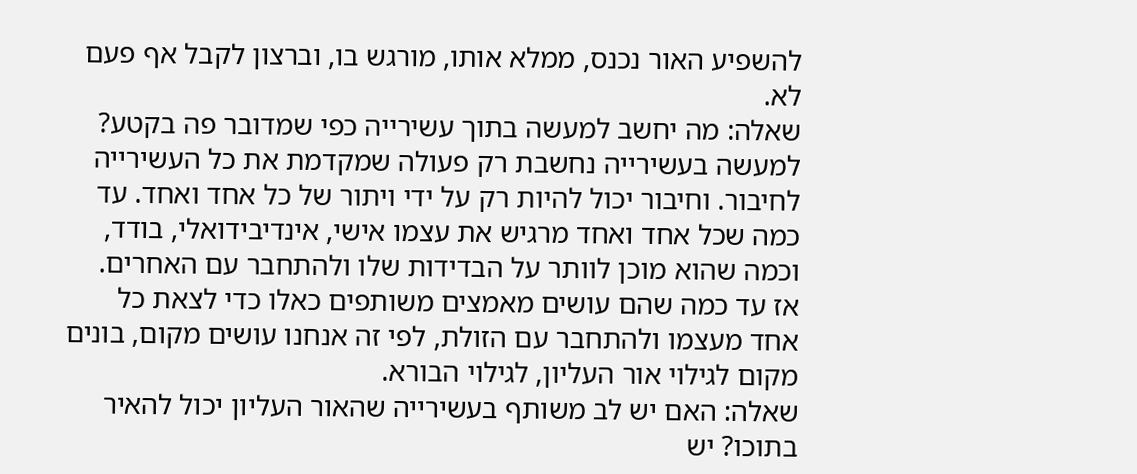להשפיע האור נכנס, ממלא אותו, מורגש בו, וברצון לקבל אף פעם לא.
שאלה: מה יחשב למעשה בתוך עשירייה כפי שמדובר פה בקטע?
למעשה בעשירייה נחשבת רק פעולה שמקדמת את כל העשירייה לחיבור. וחיבור יכול להיות רק על ידי ויתור של כל אחד ואחד. עד כמה שכל אחד ואחד מרגיש את עצמו אישי, אינדיבידואלי, בודד, וכמה שהוא מוכן לוותר על הבדידות שלו ולהתחבר עם האחרים. אז עד כמה שהם עושים מאמצים משותפים כאלו כדי לצאת כל אחד מעצמו ולהתחבר עם הזולת, לפי זה אנחנו עושים מקום, בונים מקום לגילוי אור העליון, לגילוי הבורא.
שאלה: האם יש לב משותף בעשירייה שהאור העליון יכול להאיר בתוכו? יש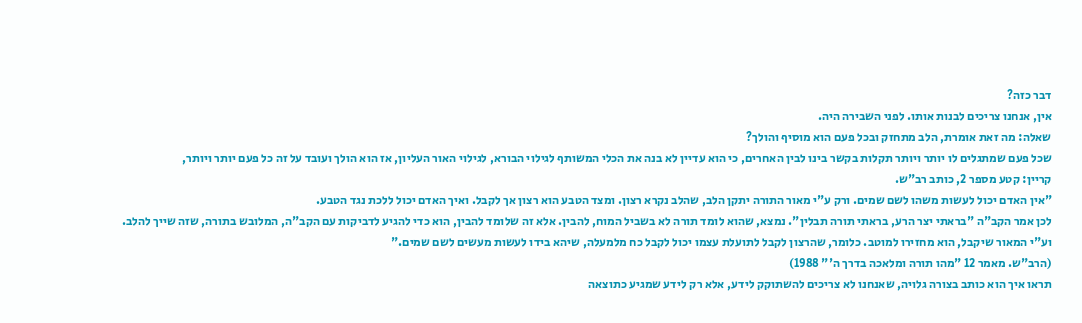דבר כזה?
אין, אנחנו צריכים לבנות אותו. לפני השבירה היה.
שאלה: מה זאת אומרת, הלב מתחזק ובכל פעם הוא מוסיף והולך?
שכל פעם שמתגלים לו יותר ויותר תקלות בקשר בינו לבין האחרים, כי הוא עדיין לא בנה את הכלי המשותף לגילוי הבורא, לגילוי האור העליון, אז הוא הולך ועובד על זה כל פעם יותר ויותר,
קריין: קטע מספר 2, כותב רב"ש.
"אין האדם יכול לעשות משהו לשם שמים. ורק ע"י מאור התורה יתקן הלב, שהלב נקרא רצון. ומצד הטבע הוא רצון אך לקבל. ואיך האדם יכול ללכת נגד הטבע.
לכן אמר הקב"ה "בראתי יצר הרע, בראתי תורה תבלין". נמצא, שהוא לומד תורה לא בשביל המוח, להבין. אלא זה שלומד להבין, הוא כדי להגיע לדביקות עם הקב"ה, המלובש בתורה, שזה שייך להלב. וע"י המאור שיקבל, הוא מחזירו למוטב. כלומר, שהרצון לקבל לתועלת עצמו יכול לקבל כח מלמעלה, שיהא בידו לעשות מעשים לשם שמים."
(הרב"ש. מאמר 12 "מהו תורה ומלאכה בדרך ה'" 1988)
תראו איך הוא כותב בצורה גלויה, שאנחנו לא צריכים להשתוקק לידע, אלא רק לידע שמגיע כתוצאה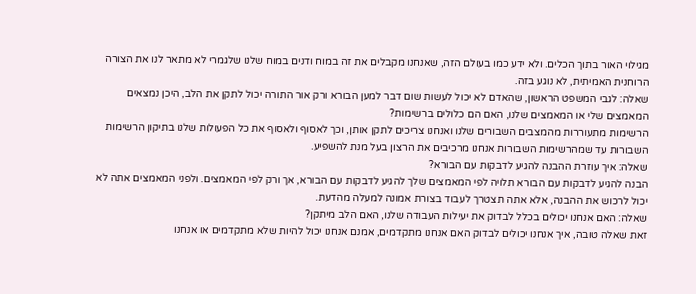מגילוי האור בתוך הכלים. ולא ידע כמו בעולם הזה, שאנחנו מקבלים את זה במוח ודנים במוח שלנו שלגמרי לא מתאר לנו את הצורה הרוחנית האמיתית, לא נוגע בזה.
שאלה: לגבי המשפט הראשון, שהאדם לא יכול לעשות שום דבר למען הבורא ורק אור התורה יכול לתקן את הלב, היכן נמצאים המאמצים שלי או המאמצים שלנו, האם הם כלולים ברשימות?
הרשימות מתעוררות מהמצבים השבורים שלנו ואנחנו צריכים לתקן אותן, וכך לאסוף ולאסוף את כל הפעולות שלנו בתיקון הרשימות השבורות עד שמהרשימות השבורות אנחנו מרכיבים את הרצון בעל מנת להשפיע.
שאלה: איך עוזרת ההבנה להגיע לדבקות עם הבורא?
הבנה להגיע לדבקות עם הבורא תלויה לפי המאמצים שלך להגיע לדבקות עם הבורא, אך ורק לפי המאמצים. ולפני המאמצים אתה לא יכול לרכוש את ההבנה, אלא אתה תצטרך לעבוד בצורת אמונה למעלה מהדעת.
שאלה: האם אנחנו יכולים בכלל לבדוק את יעילות העבודה שלנו, האם הלב מיתקן?
זאת שאלה טובה, איך אנחנו יכולים לבדוק האם אנחנו מתקדמים, אמנם אנחנו יכול להיות שלא מתקדמים או אנחנו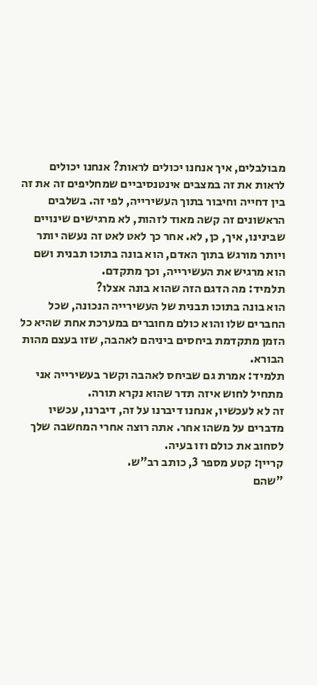מבולבלים, איך אנחנו יכולים לראות? אנחנו יכולים לראות את זה במצבים אינטנסיביים שמחליפים זה את זה בין דחייה וחיבור בתוך העשירייה, לפי זה. בשלבים הראשונים זה קשה מאוד לזהות, לא מרגישים שינויים שבינינו, איך, כן, לא. אחר כך לאט לאט זה נעשה יותר ויותר מורגש בתוך האדם, הוא בונה בתוכו תבנית ושם הוא מרגיש את העשירייה, וכך מתקדם.
תלמיד: מה הדגם הזה שהוא בונה אצלו?
הוא בונה בתוכו תבנית של העשירייה הנכונה, שכל החברים שלו והוא כולם מחוברים במערכת אחת שהיא כל הזמן מתקדמת ביחסים ביניהם לאהבה, שזו בעצם מהות הבורא.
תלמיד: אמרת גם שביחס לאהבה וקשר בעשירייה אני מתחיל לחוש איזה תדר שהוא נקרא תורה.
זה לא לעכשיו, אנחנו דיברנו על זה, דיברנו, עכשיו מדברים על משהו אחר. אתה רוצה אחרי המחשבה שלך לסחוב את כולם וזו בעיה.
קריין: קטע מספר 3, כותב רב"ש.
"שהם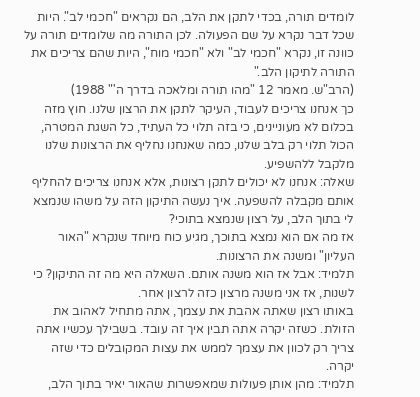לומדים תורה, בכדי לתקן את הלב, הם נקראים "חכמי לב". היות שכל דבר נקרא על שם הפעולה. לכן התורה מה שלומדים תורה על כוונה זו, נקרא "חכמי לב" ולא "חכמי מוח", היות שהם צריכים את התורה לתיקון הלב."
(הרב"ש. מאמר 12 "מהו תורה ומלאכה בדרך ה'" 1988)
כך אנחנו צריכים לעבוד, העיקר לתקן את הרצון שלנו. חוץ מזה בכלום לא מעוניינים, כי בזה תלוי כל העתיד, כל השגת המטרה, הכול תלוי רק בלב שלנו, כמה שאנחנו נחליף את הרצונות שלנו מלקבל ללהשפיע.
שאלה: אנחנו לא יכולים לתקן רצונות, אלא אנחנו צריכים להחליף אותם מקבלה להשפעה. איך נעשה התיקון הזה על משהו שנמצא לי בתוך הלב, על רצון שנמצא בתוכי?
אז מה אם הוא נמצא בתוכך, מגיע כוח מיוחד שנקרא "האור העליון" ומשנה את הרצונות.
תלמיד: אבל אז הוא משנה אותם. השאלה היא מה זה התיקון? כי לשנות, אז אני משנה מרצון כזה לרצון אחר.
באותו רצון שאתה אהבת את עצמך, אתה מתחיל לאהוב את הזולת. כשזה יקרה אתה תבין איך זה עובד. בשבילך עכשיו אתה צריך רק לכוון את עצמך לממש את עצות המקובלים כדי שזה יקרה.
תלמיד: מהן אותן פעולות שמאפשרות שהאור יאיר בתוך הלב,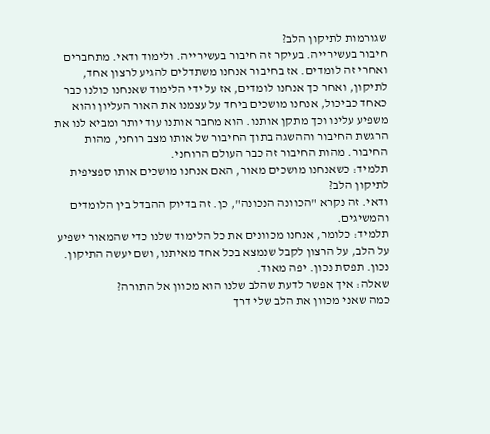שגורמות לתיקון הלב?
חיבור בעשירייה. בעיקר זה חיבור בעשירייה. ולימוד ודאי. מתחברים ואחרי זה לומדים. אז בחיבור אנחנו משתדלים להגיע לרצון אחד, לתיקון, ואחר כך אנחנו לומדים, אז על ידי הלימוד שאנחנו כולנו כבר כאחד כביכול, אנחנו מושכים ביחד על עצמנו את האור העליון והוא משפיע עלינו וכך מתקן אותנו. הוא מחבר אותנו עוד יותר ומביא לנו את הרגשת החיבור וההשגה בתוך החיבור של אותו מצב רוחני, מהות החיבור. מהות החיבור זה כבר העולם הרוחני.
תלמיד: כשאנחנו מושכים מאור, האם אנחנו מושכים אותו ספציפית לתיקון הלב?
ודאי. זה נקרא "הכוונה הנכונה", כן. זה בדיוק ההבדל בין הלומדים והמשיגים.
תלמיד: כלומר, אנחנו מכוונים את כל הלימוד שלנו כדי שהמאור ישפיע על הלב, על הרצון לקבל שנמצא בכל אחד מאיתנו, ושם יעשה התיקון.
נכון. תפסת נכון. יפה מאוד.
שאלה: איך אפשר לדעת שהלב שלנו הוא מכוון אל התורה?
כמה שאני מכוון את הלב שלי דרך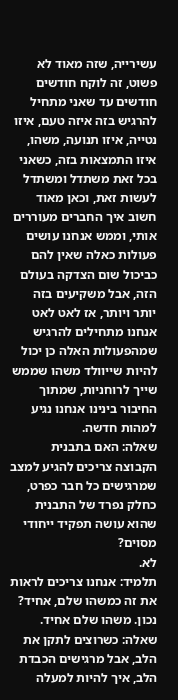עשירייה, שזה מאוד לא פשוט, זה לוקח חודשים חודשים עד שאני מתחיל להרגיש בזה איזה טעם, איזו נטייה, איזו תנועה, משהו, איזו התמצאות בזה, כשאני בכל זאת משתדל ומשתדל לעשות זאת, וכאן מאוד חשוב איך החברים מעוררים אותי, וממש אנחנו עושים פעולות כאלה שאין להם כביכול שום הצדקה בעולם הזה, אבל משקיעים בזה יותר ויותר, אז לאט לאט אנחנו מתחילים להרגיש שמהפעולות האלה כן יכול להיות שייוולד משהו שממש שייך לרוחניות, שמתוך החיבור בינינו אנחנו נגיע למהות חדשה.
שאלה: האם בתבנית הקבוצה צריכים להגיע למצב שמרגישים כל חבר כפרט, כחלק נפרד של התבנית שהוא עושה תפקיד ייחודי מסוים?
לא.
תלמיד: אנחנו צריכים לראות את זה כמשהו שלם, אחיד?
נכון. משהו שלם אחיד.
שאלה: כשרוצים לתקן את הלב, אבל מרגישים הכבדת הלב, איך להיות למעלה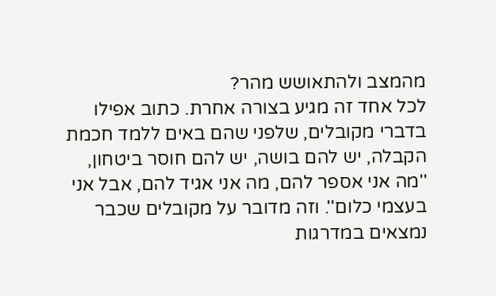מהמצב ולהתאושש מהר?
לכל אחד זה מגיע בצורה אחרת. כתוב אפילו בדברי מקובלים, שלפני שהם באים ללמד חכמת הקבלה, יש להם בושה, יש להם חוסר ביטחון, ''מה אני אספר להם, מה אני אגיד להם, אבל אני בעצמי כלום''. וזה מדובר על מקובלים שכבר נמצאים במדרגות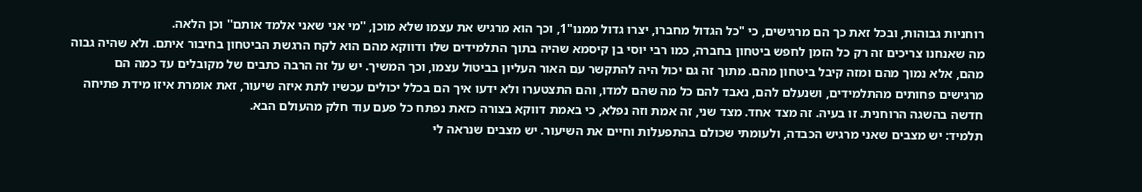רוחניות גבוהות, ובכל זאת כך הם מרגישים, כי "כל הגדול מחברו, יצרו גדול ממנו"1, וכך הוא מרגיש את עצמו שלא מוכן, ''מי אני שאני אלמד אותם'' וכן הלאה.
מה שאנחנו צריכים זה רק כל הזמן לחפש ביטחון בחברה, כמו רבי יוסי בן קיסמא שהיה בתוך התלמידים שלו ודווקא מהם הוא לקח הרגשת הביטחון בחיבור איתם. ולא שהיה גבוה מהם, אלא נמוך מהם ומזה קיבל ביטחון מהם. מתוך זה גם יכול היה להתקשר עם האור העליון בביטול עצמו, וכך המשיך. יש על זה הרבה כתבים של מקובלים עד כמה הם מרגישים פחותים מהתלמידים, ושנעלם להם, נאבד להם כל מה שהם למדו, והם התצטערו ולא ידעו איך הם בכלל יכולים עכשיו לתת איזה שיעור, זאת אומרת איזו מידת פתיחה חדשה בהשגה הרוחנית. זו בעיה. זה מצד אחד. מצד שני, זה אמת וזה נפלא, כי באמת דווקא בצורה כזאת נפתח כל פעם עוד חלק מהעולם הבא.
תלמיד: יש מצבים שאני מרגיש הכבדה, ולעומתי שכולם בהתפעלות וחיים את השיעור. יש מצבים שנראה לי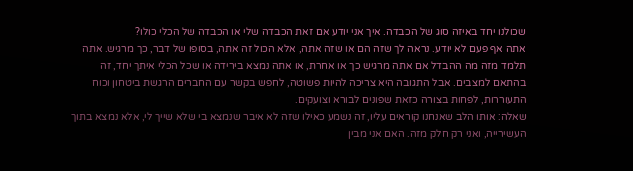שכולנו יחד באיזה סוג של הכבדה. איך אני יודע אם זאת הכבדה שלי או הכבדה של הכלי כולו?
אתה אף פעם לא יודע. נראה לך שזה הם או שזה אתה, אלא הכול זה אתה, בסופו של דבר, כך מרגיש. אתה תלמד מזה מה ההבדל אם אתה מרגיש כך או אחרת, או אתה נמצא בירידה או שכל הכלי איתך יחד, זה בהתאם למצבים. אבל התגובה היא צריכה להיות פשוטה, לחפש בקשר עם החברים הרגשת ביטחון וכוח התעוררות, לפחות בצורה כזאת שפונים לבורא וצועקים.
שאלה: אותו הלב שאנחנו קוראים עליו, זה נשמע כאילו שזה לא איבר שנמצא בי שלא שייך לי, אלא נמצא בתוך העשירייה, ואני רק חלק מזה. האם אני מבין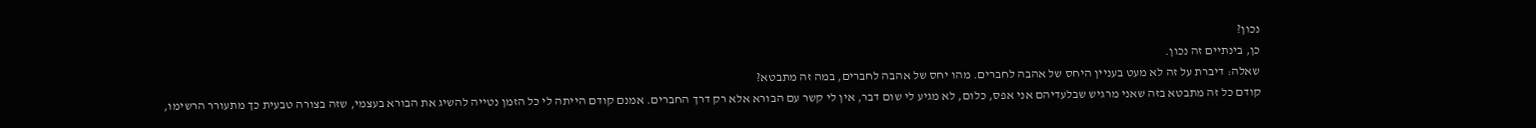נכון?
כן, בינתיים זה נכון.
שאלה: דיברת על זה לא מעט בעניין היחס של אהבה לחברים. מהו יחס של אהבה לחברים, במה זה מתבטא?
קודם כל זה מתבטא בזה שאני מרגיש שבלעדיהם אני אפס, כלום, לא מגיע לי שום דבר, אין לי קשר עם הבורא אלא רק דרך החברים. אמנם קודם הייתה לי כל הזמן נטייה להשיג את הבורא בעצמי, שזה בצורה טבעית כך מתעורר הרשימו,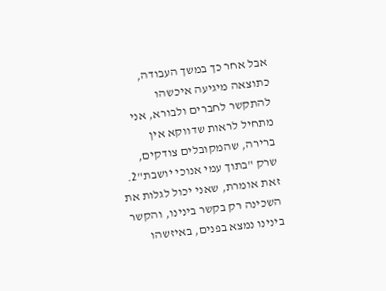אבל אחר כך במשך העבודה, כתוצאה מיגיעה איכשהו להתקשר לחברים ולבורא, אני מתחיל לראות שדווקא אין ברירה, שהמקובלים צודקים, שרק "בתוך עמי אנוכי יושבת"2. זאת אומרת, שאני יכול לגלות את השכינה רק בקשר בינינו, והקשר בינינו נמצא בפנים, באיזשהו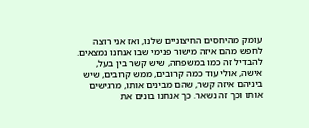עומק מהיחסים החיצוניים שלנו, ואז אני רוצה לחפש מהם איזה מישור פנימי שבו אנחנו נמצאים. להבדיל זה כמו במשפחה, שיש קשר בין בעל, אישה, אולי עוד כמה קרובים, ממש קרובים, שיש ביניהם איזה קשר, שהם מבינים אותו, מרגישים אותו וכך זה נשאר. כך אנחנו בונים את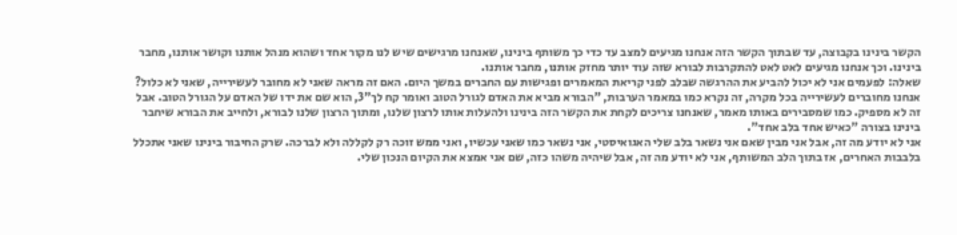הקשר בינינו בקבוצה, עד שבתוך הקשר הזה אנחנו מגיעים למצב עד כדי כך משותף בינינו, שאנחנו מרגישים שיש לנו מקור אחד ושהוא מנהל אותנו וקושר אותנו, מחבר בינינו. וכך אנחנו מגיעים לאט לאט להתקרבות לבורא שזה עוד יותר מחזק אותנו, מחבר אותנו.
שאלה: לפעמים אני לא יכול להביע את ההרגשה שבלב לפני קריאת המאמרים ופגישות עם החברים במשך היום. האם זה מראה שאני לא מחובר לעשירייה, שאני לא כלול?
אנחנו מחוברים לעשירייה בכל מקרה, זה נקרא כמו במאמר הערבות, "הבורא מביא את האדם לגורל הטוב ואומר קח לך"3, הוא שם את ידו של האדם על הגורל הטוב. אבל זה לא מספיק. כמו שמסבירים באותו מאמר, שאנחנו צריכים לקחת את הקשר הזה בינינו ולהעלות אותו לרצון שלנו, ומתוך הרצון שלנו לבורא, ולחייב את הבורא שיחבר בינינו בצורה "כאיש אחד בלב אחד".
אני לא יודע מה זה, אבל אני מבין שאם אני נשאר בלב שלי האגואיסטי, אני נשאר כמו שאני עכשיו, ואני ממש זוכה רק לקללה ולא לברכה. שרק החיבור בינינו שאני אתכלל בלבבות האחרים, אז בתוך הלב המשותף, אני לא יודע מה זה, אבל שיהיה משהו כזה, שם אני אמצא את הקיום הנכון שלי.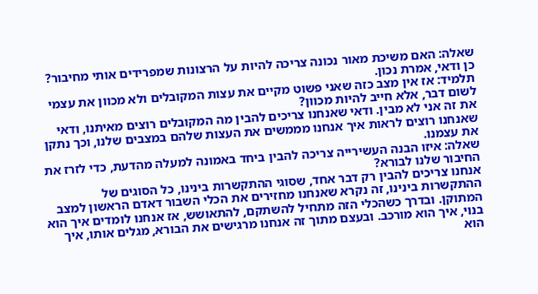שאלה: האם משיכת מאור נכונה צריכה להיות על הרצונות שמפרידים אותי מחיבור?
כן ודאי, אמרת נכון.
תלמיד: אז אין מצב כזה שאני פשוט מקיים את עצות המקובלים ולא מכוון את עצמי לשום דבר, אלא חייב להיות מכוון?
את זה אני לא מבין. ודאי שאנחנו צריכים להבין מה המקובלים רוצים מאיתנו, ודאי שאנחנו רוצים לראות איך אנחנו מממשים את העצות שלהם במצבים שלנו, וכך נתקן את עצמנו.
שאלה: איזו הבנה העשירייה צריכה להבין ביחד באמונה למעלה מהדעת, כדי לזרז את החיבור שלנו לבורא?
אנחנו צריכים להבין רק דבר אחד, שסוגי ההתקשרות בינינו, כל הסוגים של ההתקשרות בינינו, זה נקרא שאנחנו מחזירים את הכלי השבור דאדם הראשון למצב המתוקן. ובדרך כשהכלי הזה מתחיל להשתקם, להתאושש, אז אנחנו לומדים איך הוא בנוי, איך הוא מורכב. ובעצם מתוך זה אנחנו מרגישים את הבורא, מגלים אותו, איך הוא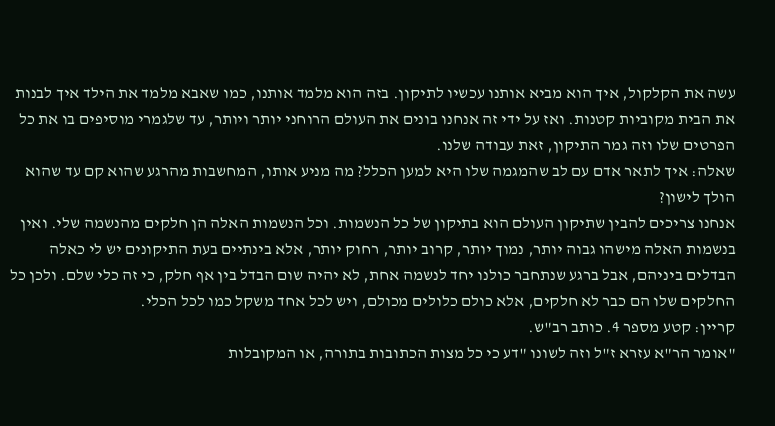עשה את הקלקול, איך הוא מביא אותנו עכשיו לתיקון. בזה הוא מלמד אותנו, כמו שאבא מלמד את הילד איך לבנות את הבית מקוביות קטנות. ואז על ידי זה אנחנו בונים את העולם הרוחני יותר ויותר, עד שלגמרי מוסיפים בו את כל הפרטים שלו וזה גמר התיקון, זאת עבודה שלנו.
שאלה: איך לתאר אדם עם לב שהמגמה שלו היא למען הכלל? מה מניע אותו, המחשבות מהרגע שהוא קם עד שהוא הולך לישון?
אנחנו צריכים להבין שתיקון העולם הוא בתיקון של כל הנשמות. וכל הנשמות האלה הן חלקים מהנשמה שלי. ואין בנשמות האלה מישהו גבוה יותר, נמוך יותר, קרוב יותר, רחוק יותר, אלא בינתיים בעת התיקונים יש לי כאלה הבדלים ביניהם, אבל ברגע שנתחבר כולנו יחד לנשמה אחת, לא יהיה שום הבדל בין אף חלק, כי זה כלי שלם. ולכן כל החלקים שלו הם כבר לא חלקים, אלא כולם כלולים מכולם, ויש לכל אחד משקל כמו לכל הכלי.
קריין: קטע מספר 4. כותב רב"ש.
"אומר הר"א עזרא ז"ל וזה לשונו "דע כי כל מצות הכתובות בתורה, או המקובלות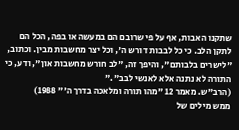שתקנו האבות, אף על פי שרובם הם במעשה או בפה, הכל הם לתקן הלב. כי כל לבבות דורש ה', וכל יצר מחשבות מבין. וכתוב, "לישרים בלבותם", והיפך זה, "לב חורש מחשבות און", ודע, כי התורה לא נתנה אלא לאנשי לבב"."
(הרב"ש. מאמר 12 "מהו תורה ומלאכה בדרך ה'" 1988)
ממש מילים של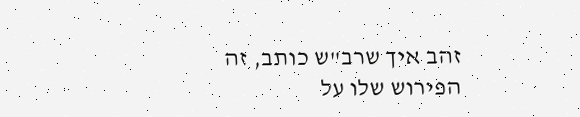זהב איך שרב"ש כותב, זה הפירוש שלו על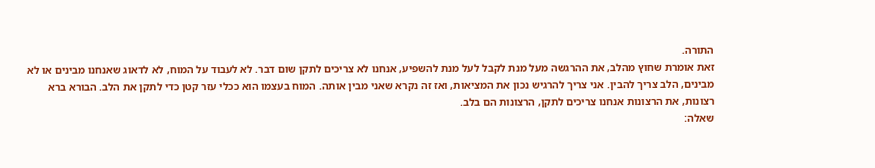התורה.
זאת אומרת שחוץ מהלב, את ההרגשה מעל מנת לקבל לעל מנת להשפיע, אנחנו לא צריכים לתקן שום דבר. לא לעבוד על המוח, לא לדאוג שאנחנו מבינים או לא מבינים, הלב צריך להבין. אני צריך להרגיש נכון את המציאות, ואז זה נקרא שאני מבין אותה. המוח בעצמו הוא ככלי עזר קטן כדי לתקן את הלב. הבורא ברא רצונות, את הרצונות אנחנו צריכים לתקן, הרצונות הם בלב.
שאלה: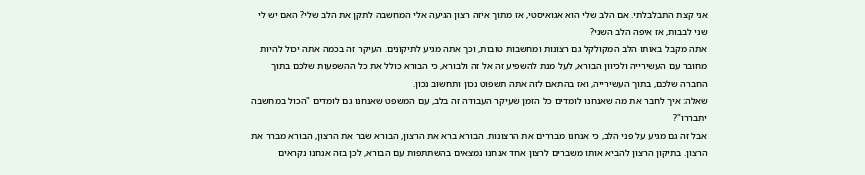אני קצת התבלבלתי. אם הלב שלי הוא אגואיסטי, אז מתוך איזה רצון הגיעה אלי המחשבה לתקן את הלב שלי? האם יש לי שני לבבות, אז איפה הלב השני?
אתה מקבל באותו הלב המקולקל גם רצונות ומחשבות טובות, וכך אתה מגיע לתיקונים. העיקר זה בכמה אתה יכול להיות מחובר עם העשירייה ולכיוון הבורא, לעל מנת להשפיע זה אל זה ולבורא, כי הבורא כולל את כל ההשפעות שלכם בתוך החברה שלכם, בתוך העשירייה, ואז בהתאם לזה אתה תשפוט נכון ותחשוב נכון.
שאלה: איך לחבר את מה שאנחנו לומדים כל הזמן שעיקר העבודה זה בלב, עם המשפט שאנחנו גם לומדים "הכול במחשבה יתבררו"?
אבל זה גם מגיע על פני הלב, כי אנחנו מבררים את הרצונות. הבורא ברא את הרצון, הבורא שבר את הרצון, הבורא מברר את הרצון. בתיקון הרצון להביא אותו משברים לרצון אחד אנחנו נמצאים בהשתתפות עם הבורא, לכן בזה אנחנו נקראים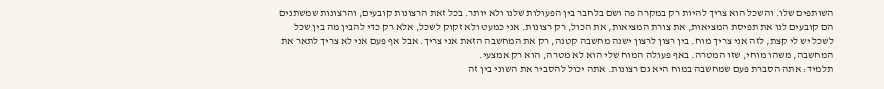השותפים שלו. והשכל הוא צריך להיות רק במקרה פה ושם בלחבר בין הפעולות שלנו ולא יותר. בכל זאת הרצונות קובעים, והרצונות שמשתנים הם קובעים לנו את תפיסת המציאות, את צורת המציאות, את הכול, רק רצונות. אני כמעט ולא זקוק לשכל, אלא רק כדי להבין מה בין שכל לשכל יש לי קצת, לזה אני צריך מוח. בין רצון לרצון ישנה מחשבה קטנה, רק את המחשבה הזאת אני צריך. אבל אף פעם אני לא צריך לתאר את המחשבה, משהו מוחי, שזו המטרה. באף פעולה המוח שלי הוא לא מטרה, הוא רק אמצעי.
תלמיד: אתה הסברת פעם שמחשבה במוח היא גם רצונות. אתה יכול להסביר את השוני בין זה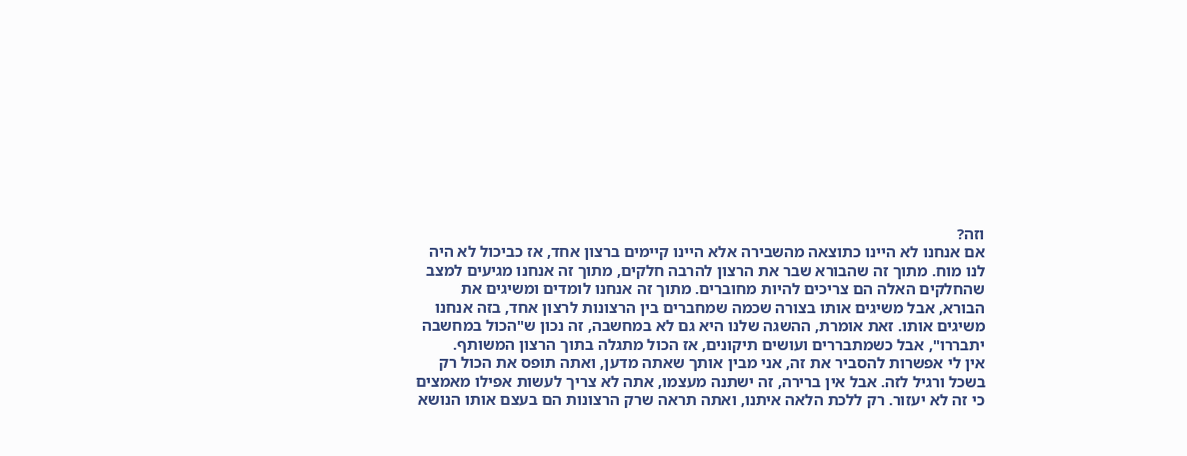וזה?
אם אנחנו לא היינו כתוצאה מהשבירה אלא היינו קיימים ברצון אחד, אז כביכול לא היה לנו מוח. מתוך זה שהבורא שבר את הרצון להרבה חלקים, מתוך זה אנחנו מגיעים למצב שהחלקים האלה הם צריכים להיות מחוברים. מתוך זה אנחנו לומדים ומשיגים את הבורא, אבל משיגים אותו בצורה שכמה שמחברים בין הרצונות לרצון אחד, בזה אנחנו משיגים אותו. זאת אומרת, ההשגה שלנו היא גם לא במחשבה, זה נכון ש"הכול במחשבה יתבררו", אבל כשמתבררים ועושים תיקונים, אז הכול מתגלה בתוך הרצון המשותף.
אין לי אפשרות להסביר את זה, אני מבין אותך שאתה מדען, ואתה תופס את הכול רק בשכל ורגיל לזה. אבל אין ברירה, זה ישתנה מעצמו, אתה לא צריך לעשות אפילו מאמצים כי זה לא יעזור. רק ללכת הלאה איתנו, ואתה תראה שרק הרצונות הם בעצם אותו הנושא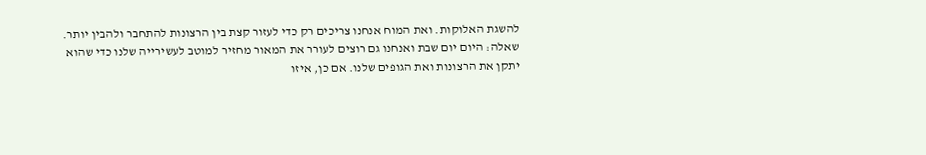להשגת האלוקות. ואת המוח אנחנו צריכים רק כדי לעזור קצת בין הרצונות להתחבר ולהבין יותר.
שאלה: היום יום שבת ואנחנו גם רוצים לעורר את המאור מחזיר למוטב לעשירייה שלנו כדי שהוא יתקן את הרצונות ואת הגופים שלנו. אם כן, איזו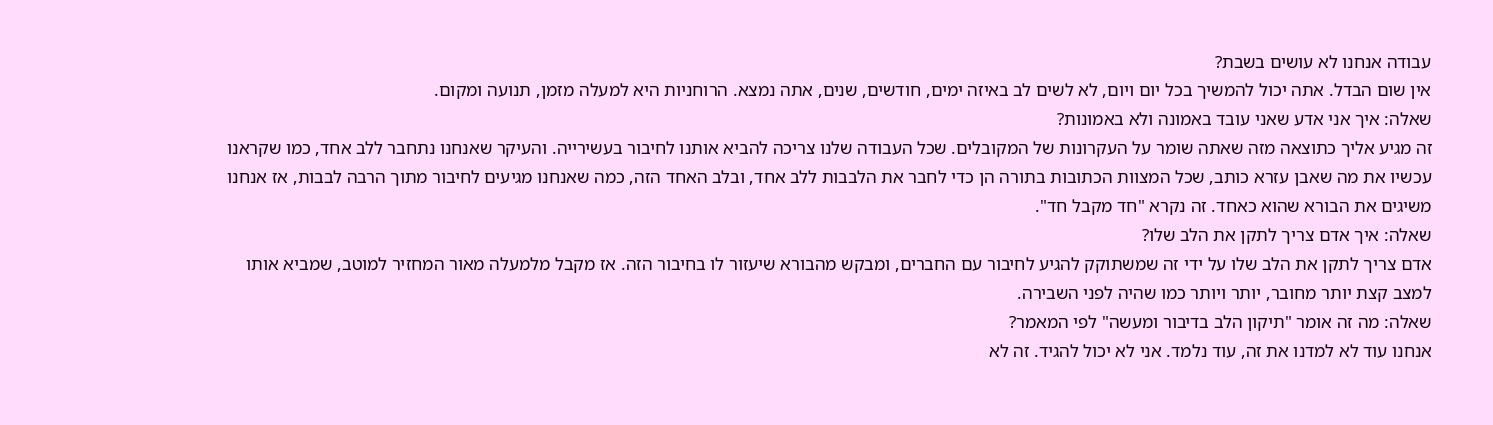עבודה אנחנו לא עושים בשבת?
אין שום הבדל. אתה יכול להמשיך בכל יום ויום, לא לשים לב באיזה ימים, חודשים, שנים, אתה נמצא. הרוחניות היא למעלה מזמן, תנועה ומקום.
שאלה: איך אני אדע שאני עובד באמונה ולא באמונות?
זה מגיע אליך כתוצאה מזה שאתה שומר על העקרונות של המקובלים. שכל העבודה שלנו צריכה להביא אותנו לחיבור בעשירייה. והעיקר שאנחנו נתחבר ללב אחד, כמו שקראנו עכשיו את מה שאבן עזרא כותב, שכל המצוות הכתובות בתורה הן כדי לחבר את הלבבות ללב אחד, ובלב האחד הזה, כמה שאנחנו מגיעים לחיבור מתוך הרבה לבבות, אז אנחנו משיגים את הבורא שהוא כאחד. זה נקרא "חד מקבל חד".
שאלה: איך אדם צריך לתקן את הלב שלו?
אדם צריך לתקן את הלב שלו על ידי זה שמשתוקק להגיע לחיבור עם החברים, ומבקש מהבורא שיעזור לו בחיבור הזה. אז מקבל מלמעלה מאור המחזיר למוטב, שמביא אותו למצב קצת יותר מחובר, יותר ויותר כמו שהיה לפני השבירה.
שאלה: מה זה אומר "תיקון הלב בדיבור ומעשה" לפי המאמר?
אנחנו עוד לא למדנו את זה, עוד נלמד. אני לא יכול להגיד. זה לא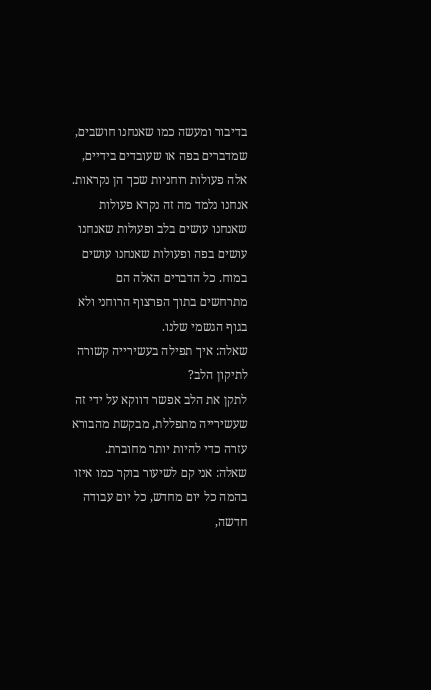בדיבור ומעשה כמו שאנחנו חושבים, שמדברים בפה או שעובדים בידיים, אלה פעולות רוחניות שכך הן נקראות. אנחנו נלמד מה זה נקרא פעולות שאנחנו עושים בלב ופעולות שאנחנו עושים בפה ופעולות שאנחנו עושים במוח. כל הדברים האלה הם מתרחשים בתוך הפרצוף הרוחני ולא בגוף הגשמי שלנו.
שאלה: איך תפילה בעשירייה קשורה לתיקון הלב?
לתקן את הלב אפשר דווקא על ידי זה שעשירייה מתפללת, מבקשת מהבורא עזרה כדי להיות יותר מחוברת.
שאלה: אני קם לשיעור בוקר כמו איזו בהמה כל יום מחדש, כל יום עבודה חדשה,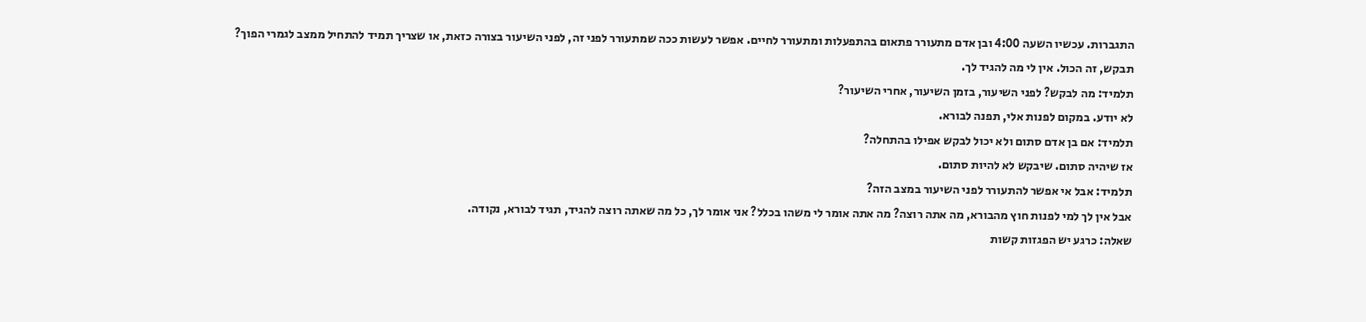התגברות. עכשיו השעה 4:00 ובן אדם מתעורר פתאום בהתפעלות ומתעורר לחיים. אפשר לעשות ככה שמתעורר לפני זה, לפני השיעור בצורה כזאת, או שצריך תמיד להתחיל ממצב לגמרי הפוך?
תבקש, זה הכול. אין לי מה להגיד לך.
תלמיד: מה לבקש? לפני השיעור, בזמן השיעור, אחרי השיעור?
לא יודע. במקום לפנות אלי, תפנה לבורא.
תלמיד: אם בן אדם סתום ולא יכול לבקש אפילו בהתחלה?
אז שיהיה סתום. שיבקש לא להיות סתום.
תלמיד: אבל אי אפשר להתעורר לפני השיעור במצב הזה?
אבל אין לך למי לפנות חוץ מהבורא, מה אתה רוצה? מה אתה אומר לי משהו בכלל? אני אומר לך, כל מה שאתה רוצה להגיד, תגיד לבורא, נקודה.
שאלה: כרגע יש הפגזות קשות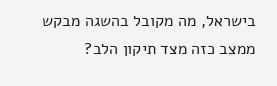בישראל, מה מקובל בהשגה מבקש ממצב כזה מצד תיקון הלב?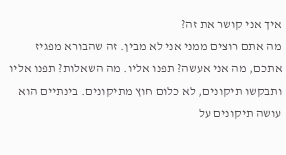איך אני קושר את זה?
מה אתם רוצים ממני אני לא מבין. זה שהבורא מפגיז אתכם, מה אני אעשה? תפנו אליו. מה השאלות? תפנו אליו ותבקשו תיקונים, לא כלום חוץ מתיקונים. בינתיים הוא עושה תיקונים על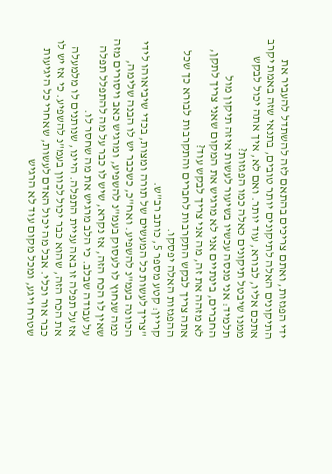ידי הפגזות, ואתם צריכים בהתאם לזה להשתדל להעביר את התיקונים האלה לתיקונים יותר טובים, בתנאי שזה באמת יקרב אתכם אליו, לבורא, עוד יותר. ואם לא, איך אתה יכול לבקש ממנו שיבטל תיקונים כאלה כמו הפגזות?
תלמיד: אני מנסה עכשיו בשיעור לעשות איזה תיקון מול החברים, בינתיים אני לא מרגיש את המקום שאני צריך לתקן, לא מזהה את זה, מה אני צריך לבקש עוד?
אתה צריך לבקש התקרבות לחברים והתקרבות לבורא כך שכל ההפגזות האלה יפסקו.
קריין: קטע מספר 5, כותב רב"ש.
"צריך לעשות כל המעשים של תורה ומצות, בכדי שיביאוהו לידי הכוונה בעמ"נ להשפיע. ואח"כ, כשכבר יש לו הבנה שלימה, כמה שנחוץ לו לעסוק בעמ"נ להשפיע, ומרגיש כאב ויסורים מזה שאין לו הכח הזה, אז נקרא, שיש לו כבר על מה להתפלל תפלה על עבודה שבלב. כי הלב מרגיש את מה שחסר לו.
אז על תפלה זו באה עניית התפלה. היינו, שנותנים לו מלמעלה את הכח הזה, שהוא כבר יכול לכוון בעמ"נ להשפיע. כי אז יש לו כבר אור וכלי. אבל מה יכול האדם לעשות, שאחרי כל היגיעות שטרח ויגע, ומכל מקום עוד לא הרגיש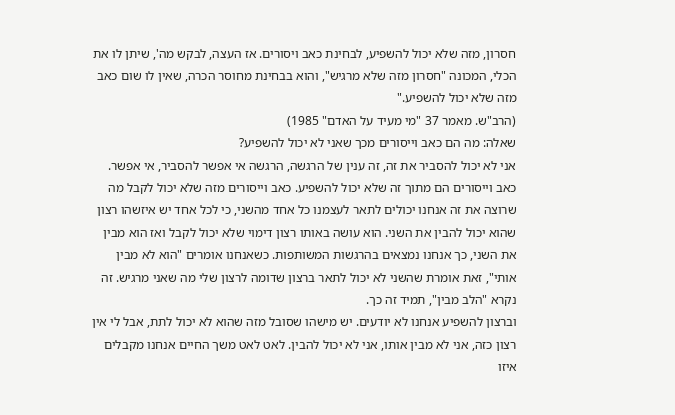חסרון, מזה שלא יכול להשפיע, לבחינת כאב ויסורים. אז העצה, לבקש מה', שיתן לו את הכלי, המכונה "חסרון מזה שלא מרגיש", והוא בבחינת מחוסר הכרה, שאין לו שום כאב מזה שלא יכול להשפיע."
(הרב"ש. מאמר 37 "מי מעיד על האדם" 1985)
שאלה: מה הם כאב וייסורים מכך שאני לא יכול להשפיע?
אני לא יכול להסביר את זה, זה ענין של הרגשה, הרגשה אי אפשר להסביר, אי אפשר. כאב וייסורים הם מתוך זה שלא יכול להשפיע. כאב וייסורים מזה שלא יכול לקבל מה שרוצה את זה אנחנו יכולים לתאר לעצמנו כל אחד מהשני, כי לכל אחד יש איזשהו רצון שהוא יכול להבין את השני. הוא עושה באותו רצון דימוי שלא יכול לקבל ואז הוא מבין את השני, כך אנחנו נמצאים בהרגשות המשותפות. כשאנחנו אומרים "הוא לא מבין אותי", זאת אומרת שהשני לא יכול לתאר ברצון שדומה לרצון שלי מה שאני מרגיש. זה נקרא "הלב מבין", תמיד זה כך.
וברצון להשפיע אנחנו לא יודעים. יש מישהו שסובל מזה שהוא לא יכול לתת, אבל לי אין רצון כזה, אני לא מבין אותו, אני לא יכול להבין. לאט לאט משך החיים אנחנו מקבלים איזו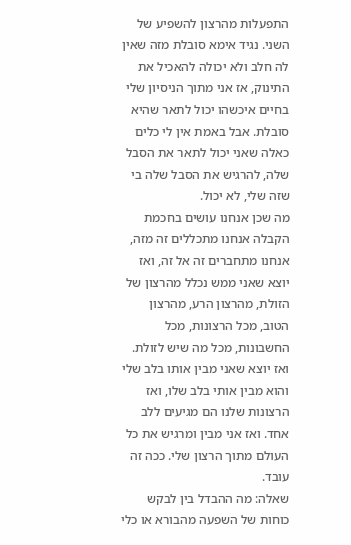התפעלות מהרצון להשפיע של השני. נגיד אימא סובלת מזה שאין לה חלב ולא יכולה להאכיל את התינוק, אז אני מתוך הניסיון שלי בחיים איכשהו יכול לתאר שהיא סובלת. אבל באמת אין לי כלים כאלה שאני יכול לתאר את הסבל שלה, להרגיש את הסבל שלה בי שזה שלי, לא יכול.
מה שכן אנחנו עושים בחכמת הקבלה אנחנו מתכללים זה מזה, אנחנו מתחברים זה אל זה, ואז יוצא שאני ממש נכלל מהרצון של הזולת, מהרצון הרע, מהרצון הטוב, מכל הרצונות, מכל החשבונות, מכל מה שיש לזולת. ואז יוצא שאני מבין אותו בלב שלי והוא מבין אותי בלב שלו, ואז הרצונות שלנו הם מגיעים ללב אחד. ואז אני מבין ומרגיש את כל העולם מתוך הרצון שלי. ככה זה עובד.
שאלה: מה ההבדל בין לבקש כוחות של השפעה מהבורא או כלי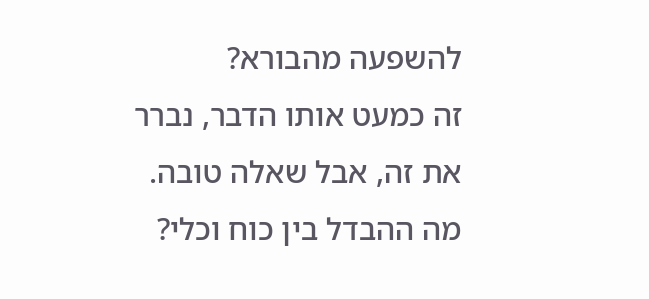להשפעה מהבורא?
זה כמעט אותו הדבר, נברר את זה, אבל שאלה טובה. מה ההבדל בין כוח וכלי?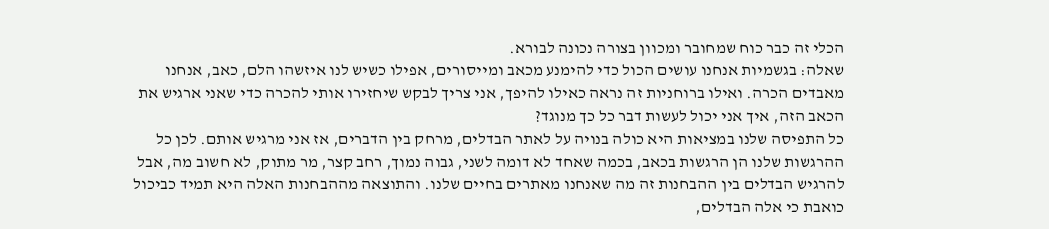הכלי זה כבר כוח שמחובר ומכוון בצורה נכונה לבורא.
שאלה: בגשמיות אנחנו עושים הכול כדי להימנע מכאב ומייסורים, אפילו כשיש לנו איזשהו הלם, כאב, אנחנו מאבדים הכרה. ואילו ברוחניות זה נראה כאילו להיפך, אני צריך לבקש שיחזירו אותי להכרה כדי שאני ארגיש את הכאב הזה, איך אני יכול לעשות דבר כל כך מנוגד?
כל התפיסה שלנו במציאות היא כולה בנויה על לאתר הבדלים, מרחק בין הדברים, אז אני מרגיש אותם. לכן כל ההרגשות שלנו הן הרגשות בכאב, בכמה שאחד לא דומה לשני, גבוה נמוך, רחב קצר, מר מתוק, לא חשוב מה, אבל להרגיש הבדלים בין ההבחנות זה מה שאנחנו מאתרים בחיים שלנו. והתוצאה מההבחנות האלה היא תמיד כביכול כואבת כי אלה הבדלים,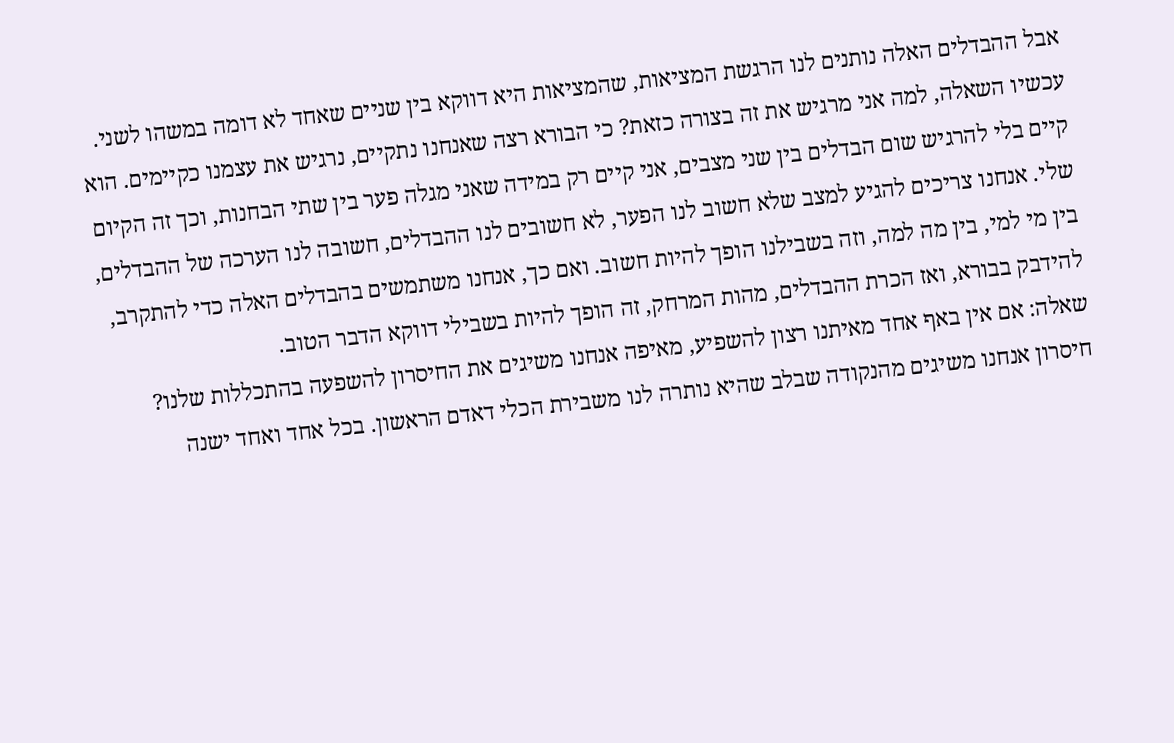אבל ההבדלים האלה נותנים לנו הרגשת המציאות, שהמציאות היא דווקא בין שניים שאחד לא דומה במשהו לשני.
עכשיו השאלה, למה אני מרגיש את זה בצורה כזאת? כי הבורא רצה שאנחנו נתקיים, נרגיש את עצמנו כקיימים. הוא קיים בלי להרגיש שום הבדלים בין שני מצבים, אני קיים רק במידה שאני מגלה פער בין שתי הבחנות, וכך זה הקיום שלי. אנחנו צריכים להגיע למצב שלא חשוב לנו הפער, לא חשובים לנו ההבדלים, חשובה לנו הערכה של ההבדלים, בין מי למי, בין מה למה, וזה בשבילנו הופך להיות חשוב. ואם כך, אנחנו משתמשים בהבדלים האלה כדי להתקרב, להידבק בבורא, ואז הכרת ההבדלים, מהות המרחק, זה הופך להיות בשבילי דווקא הדבר הטוב.
שאלה: אם אין באף אחד מאיתנו רצון להשפיע, מאיפה אנחנו משיגים את החיסרון להשפעה בהתכללות שלנו?
חיסרון אנחנו משיגים מהנקודה שבלב שהיא נותרה לנו משבירת הכלי דאדם הראשון. בכל אחד ואחד ישנה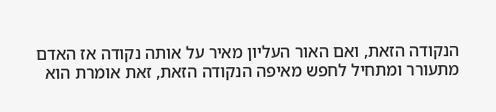הנקודה הזאת, ואם האור העליון מאיר על אותה נקודה אז האדם מתעורר ומתחיל לחפש מאיפה הנקודה הזאת, זאת אומרת הוא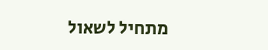מתחיל לשאול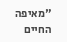"מאיפה החיים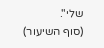שלי".
(סוף השיעור)